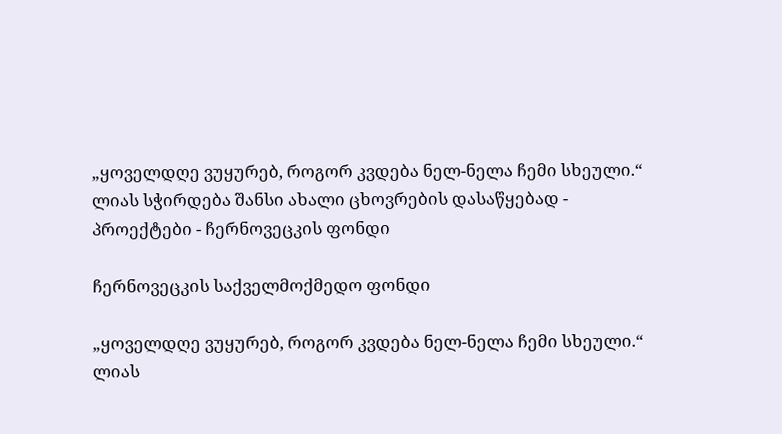„ყოველდღე ვუყურებ, როგორ კვდება ნელ-ნელა ჩემი სხეული.“ ლიას სჭირდება შანსი ახალი ცხოვრების დასაწყებად - პროექტები - ჩერნოვეცკის ფონდი

ჩერნოვეცკის საქველმოქმედო ფონდი

„ყოველდღე ვუყურებ, როგორ კვდება ნელ-ნელა ჩემი სხეული.“ ლიას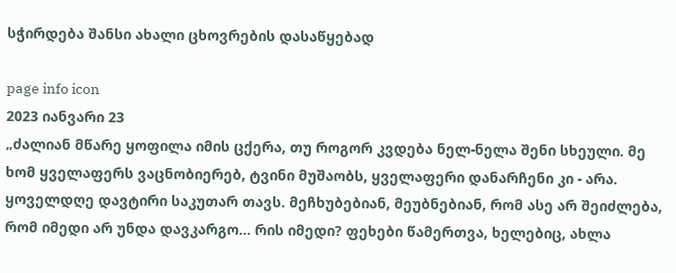სჭირდება შანსი ახალი ცხოვრების დასაწყებად

page info icon
2023 იანვარი 23
„ძალიან მწარე ყოფილა იმის ცქერა, თუ როგორ კვდება ნელ-ნელა შენი სხეული. მე ხომ ყველაფერს ვაცნობიერებ, ტვინი მუშაობს, ყველაფერი დანარჩენი კი - არა. ყოველდღე დავტირი საკუთარ თავს. მეჩხუბებიან, მეუბნებიან, რომ ასე არ შეიძლება, რომ იმედი არ უნდა დავკარგო... რის იმედი? ფეხები წამერთვა, ხელებიც, ახლა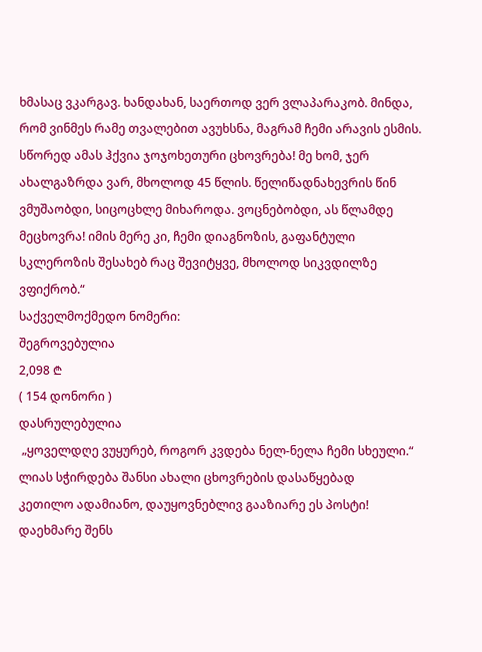ხმასაც ვკარგავ. ხანდახან, საერთოდ ვერ ვლაპარაკობ. მინდა, რომ ვინმეს რამე თვალებით ავუხსნა, მაგრამ ჩემი არავის ესმის. სწორედ ამას ჰქვია ჯოჯოხეთური ცხოვრება! მე ხომ, ჯერ ახალგაზრდა ვარ, მხოლოდ 45 წლის. წელიწადნახევრის წინ ვმუშაობდი, სიცოცხლე მიხაროდა. ვოცნებობდი, ას წლამდე მეცხოვრა! იმის მერე კი, ჩემი დიაგნოზის, გაფანტული სკლეროზის შესახებ რაც შევიტყვე, მხოლოდ სიკვდილზე ვფიქრობ.“
საქველმოქმედო ნომერი:
შეგროვებულია
2,098 ₾
( 154 დონორი )
დასრულებულია
 „ყოველდღე ვუყურებ, როგორ კვდება ნელ-ნელა ჩემი სხეული.“ ლიას სჭირდება შანსი ახალი ცხოვრების დასაწყებად
კეთილო ადამიანო, დაუყოვნებლივ გააზიარე ეს პოსტი! დაეხმარე შენს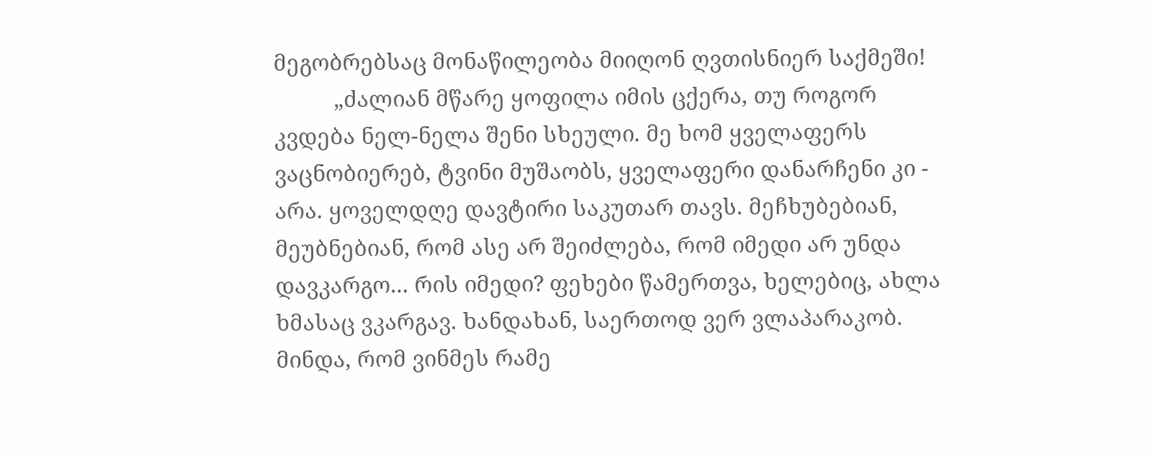მეგობრებსაც მონაწილეობა მიიღონ ღვთისნიერ საქმეში!
          „ძალიან მწარე ყოფილა იმის ცქერა, თუ როგორ კვდება ნელ-ნელა შენი სხეული. მე ხომ ყველაფერს ვაცნობიერებ, ტვინი მუშაობს, ყველაფერი დანარჩენი კი - არა. ყოველდღე დავტირი საკუთარ თავს. მეჩხუბებიან, მეუბნებიან, რომ ასე არ შეიძლება, რომ იმედი არ უნდა დავკარგო... რის იმედი? ფეხები წამერთვა, ხელებიც, ახლა ხმასაც ვკარგავ. ხანდახან, საერთოდ ვერ ვლაპარაკობ. მინდა, რომ ვინმეს რამე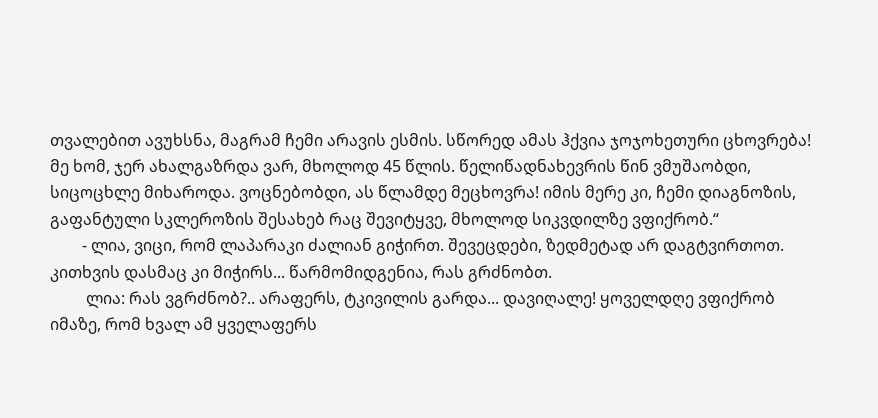თვალებით ავუხსნა, მაგრამ ჩემი არავის ესმის. სწორედ ამას ჰქვია ჯოჯოხეთური ცხოვრება! მე ხომ, ჯერ ახალგაზრდა ვარ, მხოლოდ 45 წლის. წელიწადნახევრის წინ ვმუშაობდი, სიცოცხლე მიხაროდა. ვოცნებობდი, ას წლამდე მეცხოვრა! იმის მერე კი, ჩემი დიაგნოზის, გაფანტული სკლეროზის შესახებ რაც შევიტყვე, მხოლოდ სიკვდილზე ვფიქრობ.“
        - ლია, ვიცი, რომ ლაპარაკი ძალიან გიჭირთ. შევეცდები, ზედმეტად არ დაგტვირთოთ. კითხვის დასმაც კი მიჭირს... წარმომიდგენია, რას გრძნობთ.
         ლია: რას ვგრძნობ?.. არაფერს, ტკივილის გარდა... დავიღალე! ყოველდღე ვფიქრობ იმაზე, რომ ხვალ ამ ყველაფერს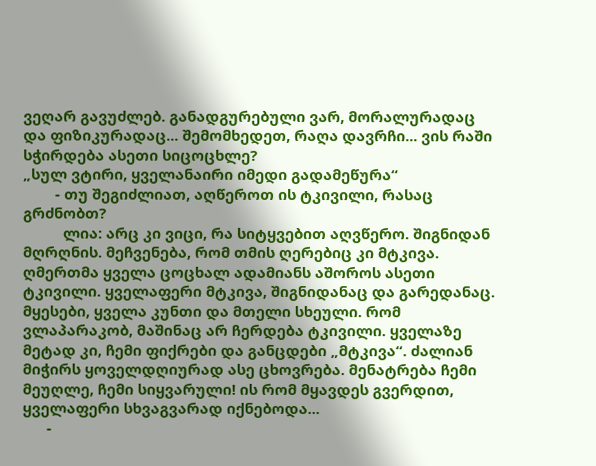ვეღარ გავუძლებ. განადგურებული ვარ, მორალურადაც და ფიზიკურადაც... შემომხედეთ, რაღა დავრჩი... ვის რაში სჭირდება ასეთი სიცოცხლე?
„სულ ვტირი, ყველანაირი იმედი გადამეწურა“
        - თუ შეგიძლიათ, აღწეროთ ის ტკივილი, რასაც გრძნობთ?
          ლია: არც კი ვიცი, რა სიტყვებით აღვწერო. შიგნიდან მღრღნის. მეჩვენება, რომ თმის ღერებიც კი მტკივა. ღმერთმა ყველა ცოცხალ ადამიანს აშოროს ასეთი ტკივილი. ყველაფერი მტკივა, შიგნიდანაც და გარედანაც. მყესები, ყველა კუნთი და მთელი სხეული. რომ ვლაპარაკობ, მაშინაც არ ჩერდება ტკივილი. ყველაზე მეტად კი, ჩემი ფიქრები და განცდები „მტკივა“. ძალიან მიჭირს ყოველდღიურად ასე ცხოვრება. მენატრება ჩემი მეუღლე, ჩემი სიყვარული! ის რომ მყავდეს გვერდით, ყველაფერი სხვაგვარად იქნებოდა...
      -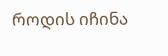როდის იჩინა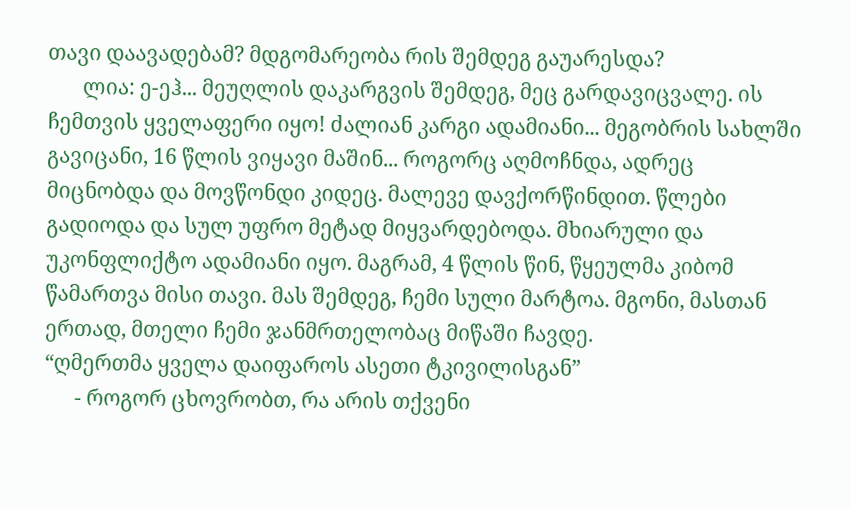თავი დაავადებამ? მდგომარეობა რის შემდეგ გაუარესდა?
       ლია: ე-ეჰ... მეუღლის დაკარგვის შემდეგ, მეც გარდავიცვალე. ის ჩემთვის ყველაფერი იყო! ძალიან კარგი ადამიანი... მეგობრის სახლში გავიცანი, 16 წლის ვიყავი მაშინ... როგორც აღმოჩნდა, ადრეც მიცნობდა და მოვწონდი კიდეც. მალევე დავქორწინდით. წლები გადიოდა და სულ უფრო მეტად მიყვარდებოდა. მხიარული და უკონფლიქტო ადამიანი იყო. მაგრამ, 4 წლის წინ, წყეულმა კიბომ წამართვა მისი თავი. მას შემდეგ, ჩემი სული მარტოა. მგონი, მასთან ერთად, მთელი ჩემი ჯანმრთელობაც მიწაში ჩავდე.
“ღმერთმა ყველა დაიფაროს ასეთი ტკივილისგან”
      - როგორ ცხოვრობთ, რა არის თქვენი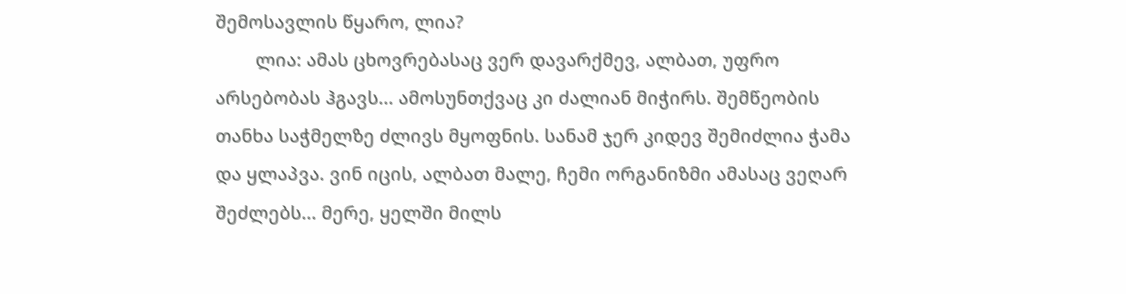შემოსავლის წყარო, ლია?
        ლია: ამას ცხოვრებასაც ვერ დავარქმევ, ალბათ, უფრო არსებობას ჰგავს... ამოსუნთქვაც კი ძალიან მიჭირს. შემწეობის თანხა საჭმელზე ძლივს მყოფნის. სანამ ჯერ კიდევ შემიძლია ჭამა და ყლაპვა. ვინ იცის, ალბათ მალე, ჩემი ორგანიზმი ამასაც ვეღარ შეძლებს... მერე, ყელში მილს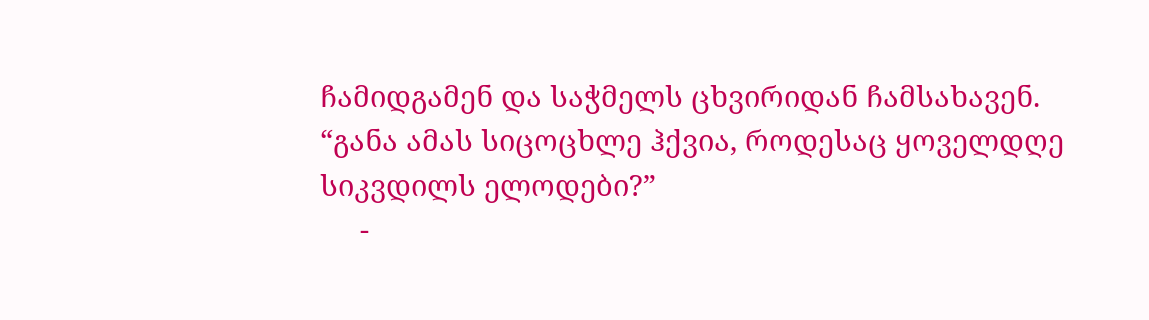ჩამიდგამენ და საჭმელს ცხვირიდან ჩამსახავენ.
“განა ამას სიცოცხლე ჰქვია, როდესაც ყოველდღე სიკვდილს ელოდები?”
     -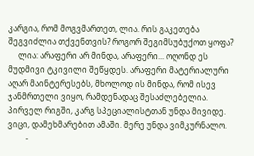კარგია, რომ მოგვმართეთ, ლია. რის გაკეთება შეგვიძლია თქვენთვის? როგორ შეგიმსუბუქოთ ყოფა?
     ლია: არაფერი არ მინდა, არაფერი... ოღონდ ეს მუდმივი ტკივილი შეწყდეს. არაფერი მატერიალური აღარ მაინტერესებს, მხოლოდ ის მინდა, რომ ისევ ჯანმრთელი ვიყო, რამდენადაც შესაძლებელია. პირველ რიგში, კარგ სპეციალისტთან უნდა მივიდე. ვიცი, დამეხმარებით ამაში. მერე უნდა ვიმკურნალო.
         -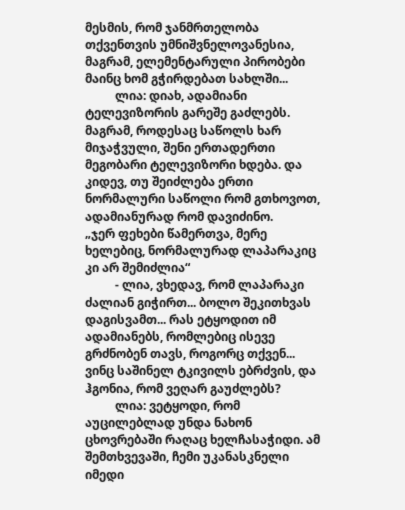მესმის, რომ ჯანმრთელობა თქვენთვის უმნიშვნელოვანესია, მაგრამ, ელემენტარული პირობები მაინც ხომ გჭირდებათ სახლში...
          ლია: დიახ, ადამიანი ტელევიზორის გარეშე გაძლებს. მაგრამ, როდესაც საწოლს ხარ მიჯაჭვული, შენი ერთადერთი მეგობარი ტელევიზორი ხდება. და კიდევ, თუ შეიძლება ერთი ნორმალური საწოლი რომ გთხოვოთ, ადამიანურად რომ დავიძინო.
„ჯერ ფეხები წამერთვა, მერე ხელებიც, ნორმალურად ლაპარაკიც კი არ შემიძლია“
          - ლია, ვხედავ, რომ ლაპარაკი ძალიან გიჭირთ... ბოლო შეკითხვას დაგისვამთ... რას ეტყოდით იმ ადამიანებს, რომლებიც ისევე გრძნობენ თავს, როგორც თქვენ... ვინც საშინელ ტკივილს ებრძვის, და ჰგონია, რომ ვეღარ გაუძლებს?
          ლია: ვეტყოდი, რომ აუცილებლად უნდა ნახონ ცხოვრებაში რაღაც ხელჩასაჭიდი. ამ შემთხვევაში, ჩემი უკანასკნელი იმედი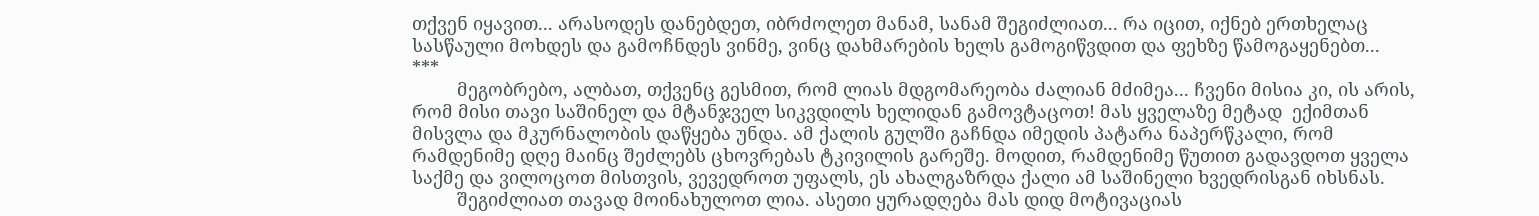თქვენ იყავით... არასოდეს დანებდეთ, იბრძოლეთ მანამ, სანამ შეგიძლიათ... რა იცით, იქნებ ერთხელაც სასწაული მოხდეს და გამოჩნდეს ვინმე, ვინც დახმარების ხელს გამოგიწვდით და ფეხზე წამოგაყენებთ...
***
         მეგობრებო, ალბათ, თქვენც გესმით, რომ ლიას მდგომარეობა ძალიან მძიმეა... ჩვენი მისია კი, ის არის, რომ მისი თავი საშინელ და მტანჯველ სიკვდილს ხელიდან გამოვტაცოთ! მას ყველაზე მეტად  ექიმთან მისვლა და მკურნალობის დაწყება უნდა. ამ ქალის გულში გაჩნდა იმედის პატარა ნაპერწკალი, რომ რამდენიმე დღე მაინც შეძლებს ცხოვრებას ტკივილის გარეშე. მოდით, რამდენიმე წუთით გადავდოთ ყველა საქმე და ვილოცოთ მისთვის, ვევედროთ უფალს, ეს ახალგაზრდა ქალი ამ საშინელი ხვედრისგან იხსნას.
         შეგიძლიათ თავად მოინახულოთ ლია. ასეთი ყურადღება მას დიდ მოტივაციას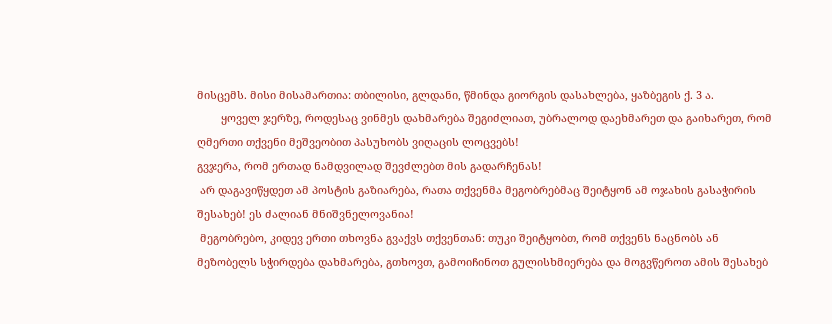მისცემს. მისი მისამართია: თბილისი, გლდანი, წმინდა გიორგის დასახლება, ყაზბეგის ქ. 3 ა.
        ყოველ ჯერზე, როდესაც ვინმეს დახმარება შეგიძლიათ, უბრალოდ დაეხმარეთ და გაიხარეთ, რომ ღმერთი თქვენი მეშვეობით პასუხობს ვიღაცის ლოცვებს!
გვჯერა, რომ ერთად ნამდვილად შევძლებთ მის გადარჩენას!
 არ დაგავიწყდეთ ამ პოსტის გაზიარება, რათა თქვენმა მეგობრებმაც შეიტყონ ამ ოჯახის გასაჭირის შესახებ! ეს ძალიან მნიშვნელოვანია!
 მეგობრებო, კიდევ ერთი თხოვნა გვაქვს თქვენთან: თუკი შეიტყობთ, რომ თქვენს ნაცნობს ან მეზობელს სჭირდება დახმარება, გთხოვთ, გამოიჩინოთ გულისხმიერება და მოგვწეროთ ამის შესახებ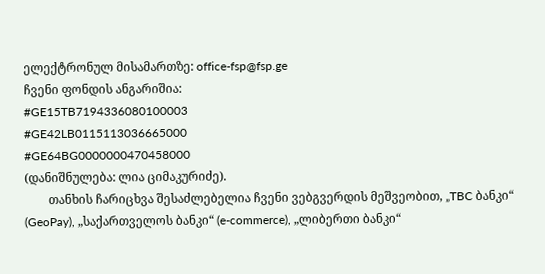ელექტრონულ მისამართზე: office-fsp@fsp.ge
ჩვენი ფონდის ანგარიშია:
#GE15TB7194336080100003
#GE42LB0115113036665000
#GE64BG0000000470458000
(დანიშნულება: ლია ციმაკურიძე).
        თანხის ჩარიცხვა შესაძლებელია ჩვენი ვებგვერდის მეშვეობით, „TBC ბანკი“ (GeoPay), „საქართველოს ბანკი“ (e-commerce), „ლიბერთი ბანკი“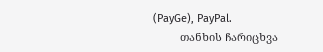(PayGe), PayPal.
         თანხის ჩარიცხვა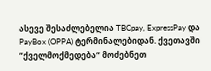ასევე შესაძლებელია TBCpay, ExpressPay და PayBox (OPPA) ტერმინალებიდან. ქვეთავში “ქველმოქმედება“ მოძებნეთ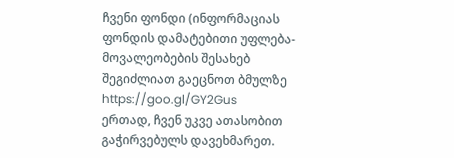ჩვენი ფონდი (ინფორმაციას ფონდის დამატებითი უფლება-მოვალეობების შესახებ შეგიძლიათ გაეცნოთ ბმულზე https://goo.gl/GY2Gus
ერთად, ჩვენ უკვე ათასობით გაჭირვებულს დავეხმარეთ.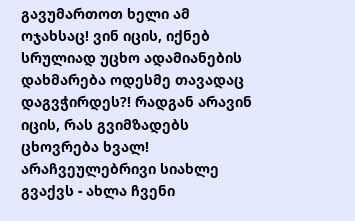გავუმართოთ ხელი ამ ოჯახსაც! ვინ იცის, იქნებ სრულიად უცხო ადამიანების დახმარება ოდესმე თავადაც დაგვჭირდეს?! რადგან არავინ იცის, რას გვიმზადებს ცხოვრება ხვალ!
არაჩვეულებრივი სიახლე გვაქვს - ახლა ჩვენი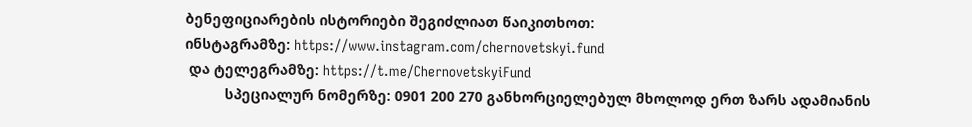ბენეფიციარების ისტორიები შეგიძლიათ წაიკითხოთ:
ინსტაგრამზე: https://www.instagram.com/chernovetskyi.fund
 და ტელეგრამზე: https://t.me/ChernovetskyiFund
          სპეციალურ ნომერზე: 0901 200 270 განხორციელებულ მხოლოდ ერთ ზარს ადამიანის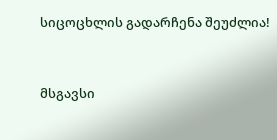სიცოცხლის გადარჩენა შეუძლია!


მსგავსი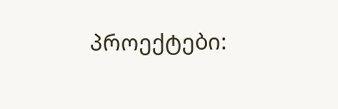პროექტები: